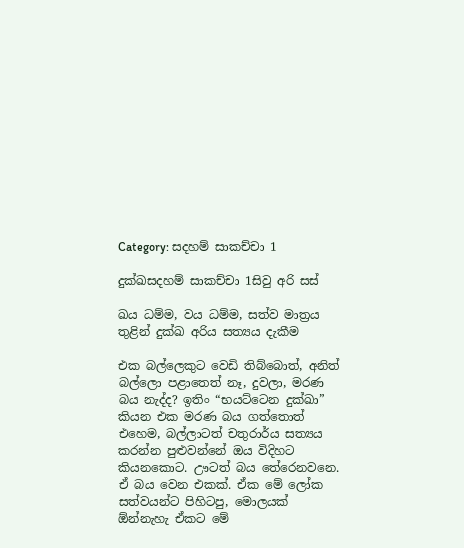Category: සදහම් සාකච්චා 1

දුක්ඛසදහම් සාකච්චා 1සිවු අරි සස්

ඛය ධම්ම, වය ධම්ම, සත්ව මාත්‍රය තුළින් දුක්ඛ අරිය සත්‍යය දැකීම

එක බල්ලෙකුට වෙඩි තිබ්බොත්, අනිත් බල්ලො පළාතෙත් නෑ, දුවලා, මරණ බය නැද්ද? ඉතිං “භයට්ටෙන දුක්ඛා” කියන එක මරණ බය ගත්තොත් එහෙම, බල්ලාටත් චතුරාර්ය සත්‍යය කරන්න පුළුවන්නේ ඔය විදිහට කියනකොට. ඌටත් බය තේරෙනවනෙ. ඒ බය වෙන එකක්. ඒක මේ ලෝක සත්වයන්ට පිහිටපු, මොලයක් ඕන්නැහැ ඒකට මේ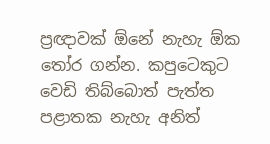ප්‍රඥාවක් ඕනේ නැහැ ඕක තෝර ගන්න. කපුටෙකුට වෙඩි තිබ්බොත් පැත්ත පළාතක නැහැ අනිත්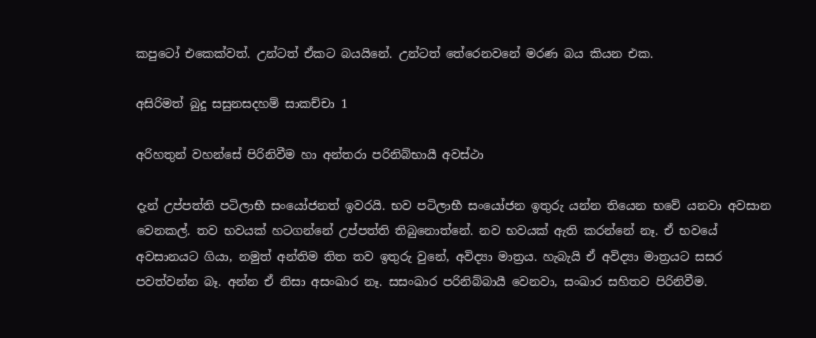කපුටෝ එකෙක්වත්. උන්ටත් ඒකට බයයිනේ. උන්ටත් තේරෙනවනේ මරණ බය කියන එක.

අසිරිමත් බුදු සසුනසදහම් සාකච්චා 1

අරිහතුන් වහන්සේ පිරිනිවීම හා අන්තරා පරිනිබ්භායී අවස්ථා

දැන් උප්පත්ති පටිලාභී සංයෝජනත් ඉවරයි. භව පටිලාභී සංයෝජන ඉතුරු යන්න තියෙන භවේ යනවා අවසාන වෙනකල්. තව භවයක් හටගන්නේ උප්පත්ති තිබුනොත්නේ. නව භවයක් ඇති කරන්නේ නෑ. ඒ භවයේ අවසානයට ගියා, නමුත් අන්තිම තිත තව ඉතුරු වුනේ, අවිද්‍යා මාත්‍රය. හැබැයි ඒ අවිද්‍යා මාත්‍රයට සසර පවත්වන්න බෑ. අන්න ඒ නිසා අසංඛාර නෑ. සසංඛාර පරිනිබ්බායී වෙනවා, සංඛාර සහිතව පිරිනිවීම.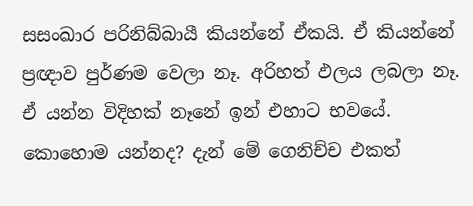සසංඛාර පරිනිබ්බායී කියන්නේ ඒකයි. ඒ කියන්නේ ප්‍රඥාව පුර්ණම වෙලා නෑ. අරිහත් ඵලය ලබලා නෑ. ඒ යන්න විදිහක් නෑනේ ඉන් එහාට භවයේ. කොහොම යන්නද? දැන් මේ ගෙනිච්ච එකත්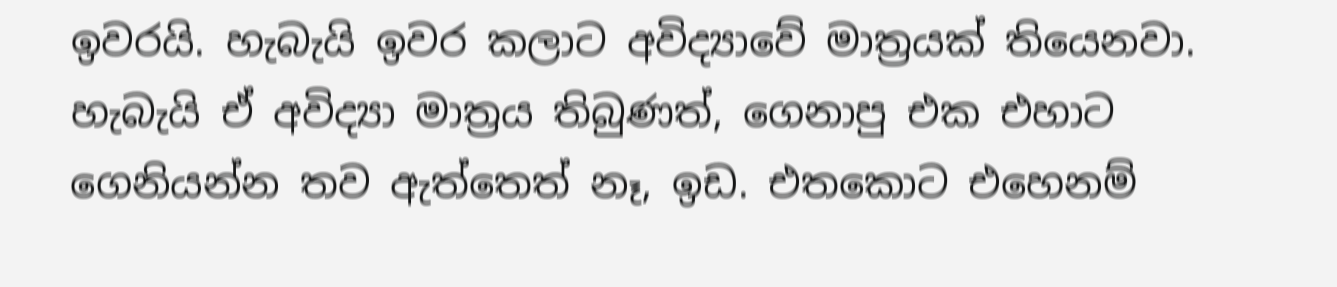ඉවරයි. හැබැයි ඉවර කලාට අවිද්‍යාවේ මාත්‍රයක් තියෙනවා. හැබැයි ඒ අවිද්‍යා මාත්‍රය තිබුණත්, ගෙනාපු එක එහාට ගෙනියන්න තව ඇත්තෙත් නෑ, ඉඩ. එතකොට එහෙනම්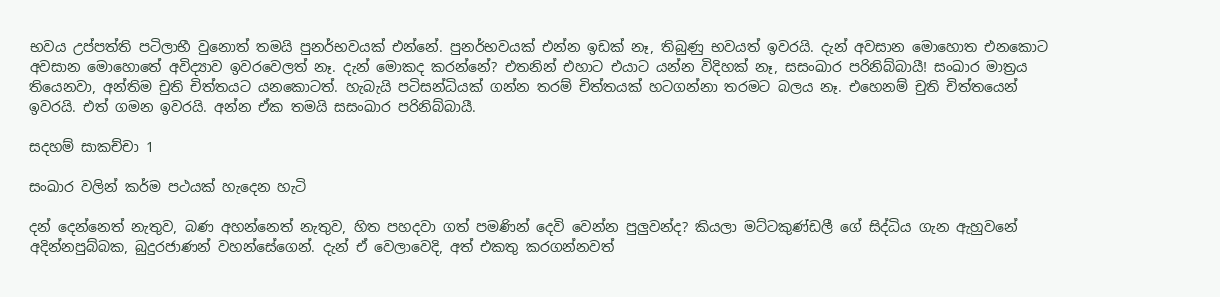භවය උප්පත්ති පටිලාභී වුනොත් තමයි පුනර්භවයක් එන්නේ. පුනර්භවයක් එන්න ඉඩක් නෑ, තිබුණු භවයත් ඉවරයි. දැන් අවසාන මොහොත එනකොට අවසාන මොහොතේ අවිද්‍යාව ඉවරවෙලත් නෑ. දැන් මොකද කරන්නේ? එතනින් එහාට එයාට යන්න විදිහක් නෑ, සසංඛාර පරිනිබ්බායී! සංඛාර මාත්‍රය තියෙනවා, අන්තිම චුති චිත්තයට යනකොටත්. හැබැයි පටිසන්ධියක් ගන්න තරම් චිත්තයක් හටගන්නා තරමට බලය නෑ. එහෙනම් චුති චිත්තයෙන් ඉවරයි. එත් ගමන ඉවරයි. අන්න ඒක තමයි සසංඛාර පරිනිබ්බායී.

සදහම් සාකච්චා 1

සංඛාර වලින් කර්ම පථයක් හැදෙන හැටි

දන් දෙන්නෙත් නැතුව, බණ අහන්නෙත් නැතුව, හිත පහදවා ගත් පමණින් දෙවි වෙන්න පුලුවන්ද? කියලා මට්ටකුණ්ඩලී ගේ සිද්ධිය ගැන ඇහුවනේ අදින්නපුබ්බක, බුදුරජාණන් වහන්සේගෙන්. දැන් ඒ වෙලාවෙදි, අත් එකතු කරගන්නවත්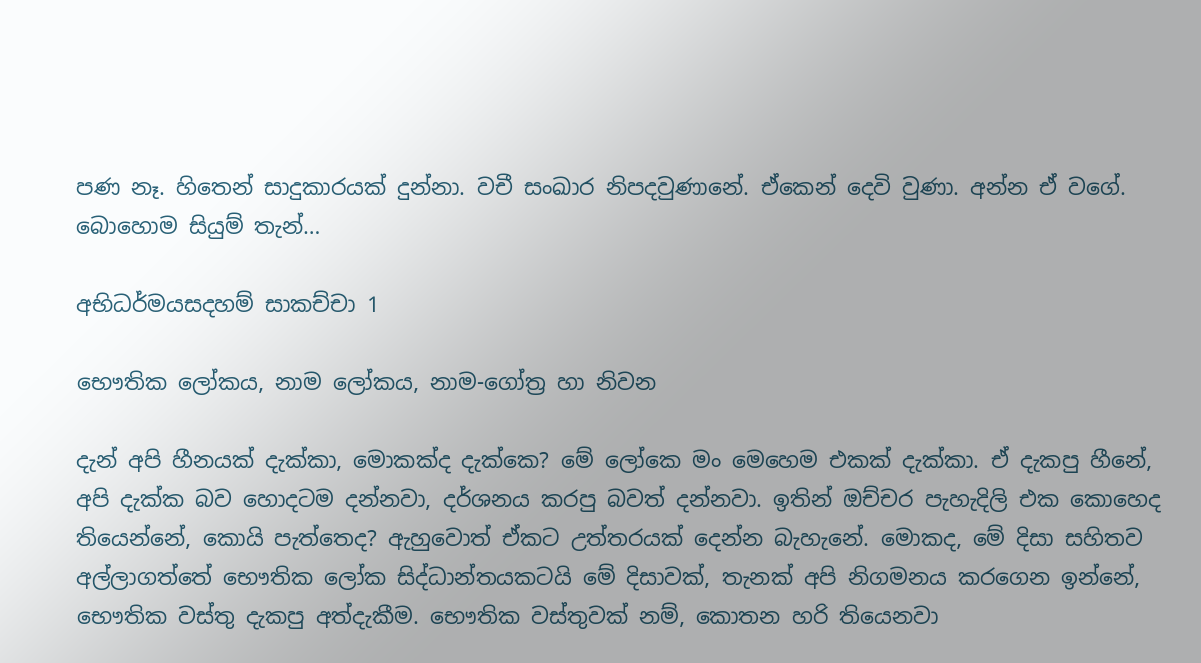පණ නෑ. හිතෙන් සාදුකාරයක් දුන්නා. වචී සංඛාර නිපදවුණානේ. ඒකෙන් දෙවි වුණා. අන්න ඒ වගේ. බොහොම සියුම් තැන්…

අභිධර්මයසදහම් සාකච්චා 1

භෞතික ලෝකය, නාම ලෝකය, නාම-ගෝත්‍ර හා නිවන

දැන් අපි හීනයක් දැක්කා, මොකක්ද දැක්කෙ? මේ ලෝකෙ මං මෙහෙම එකක් දැක්කා. ඒ දැකපු හීනේ, අපි දැක්ක බව හොදටම දන්නවා, දර්ශනය කරපු බවත් දන්නවා. ඉතින් ඔච්චර පැහැදිලි එක කොහෙද තියෙන්නේ, කොයි පැත්තෙද? ඇහුවොත් ඒකට උත්තරයක් දෙන්න බැහැනේ. මොකද, මේ දිසා සහිතව අල්ලාගත්තේ භෞතික ලෝක සිද්ධාන්තයකටයි මේ දිසාවක්, තැනක් අපි නිගමනය කරගෙන ඉන්නේ, භෞතික වස්තු දැකපු අත්දැකීම. භෞතික වස්තුවක් නම්, කොතන හරි තියෙනවා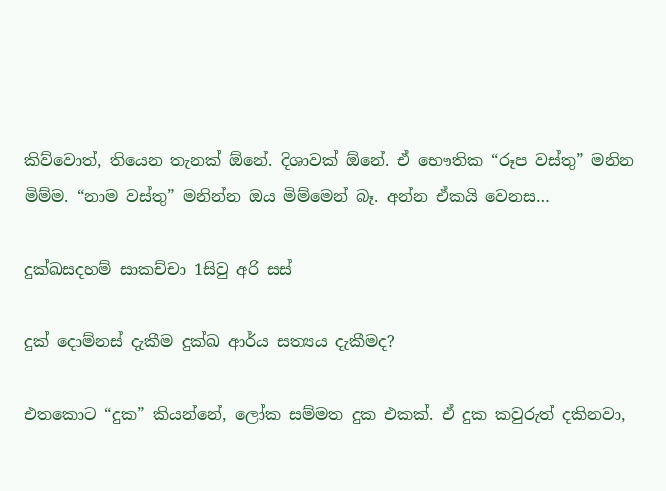කිව්වොත්, තියෙන තැනක් ඕනේ. දිශාවක් ඕනේ. ඒ භෞතික “රූප වස්තු” මනින මිම්ම. “නාම වස්තු” මනින්න ඔය මිම්මෙන් බෑ. අන්න ඒකයි වෙනස…

දුක්ඛසදහම් සාකච්චා 1සිවු අරි සස්

දුක් දොම්නස් දැකීම දුක්ඛ ආර්ය සත්‍යය දැකීමද?

එතකොට “දුක” කියන්නේ, ලෝක සම්මත දුක එකක්. ඒ දුක කවුරුත් දකිනවා,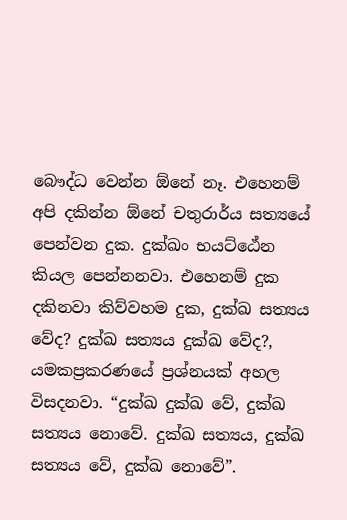බෞද්ධ වෙන්න ඕනේ නෑ. එහෙනම් අපි දකින්න ඕනේ චතුරාර්ය සත්‍යයේ පෙන්වන දුක. දුක්ඛං භයට්ඨේන කියල පෙන්නනවා. එහෙනම් දුක දකිනවා කිව්වහම දුක, දුක්ඛ සත්‍යය වේද? දුක්ඛ සත්‍යය දුක්ඛ වේද?, යමකප්‍රකරණයේ ප්‍රශ්නයක් අහල විසදනවා. “දුක්ඛ දුක්ඛ වේ, දුක්ඛ සත්‍යය නොවේ. දුක්ඛ සත්‍යය, දුක්ඛ සත්‍යය වේ, දුක්ඛ නොවේ”.